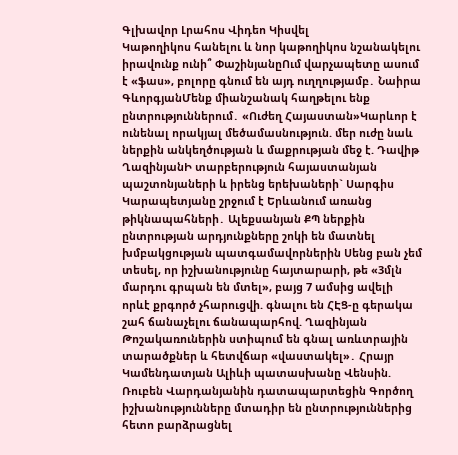Գլխավոր Լրահոս Վիդեո Կիսվել
Կաթողիկոս հանելու և նոր կաթողիկոս նշանակելու իրավունք ունի՞ ՓաշինյանըՈւմ վարչապետը ասում է «ֆաս», բոլորը գնում են այդ ուղղությամբ․ Նաիրա ԳևորգյանՄենք միանշանակ հաղթելու ենք ընտրություններում․ «Ուժեղ Հայաստան»Կարևոր է ունենալ որակյալ մեծամասնություն. մեր ուժը նաև ներքին անկեղծության և մաքրության մեջ է. Դավիթ ՂազինյանԻ տարբերություն հայաստանյան պաշտոնյաների և իրենց երեխաների` Սարգիս Կարապետյանը շրջում է Երևանում առանց թիկնապահների․ Ալեքսանյան ՔՊ ներքին ընտրության արդյունքները շոկի են մատնել խմբակցության պատգամավորներին Սենց բան չեմ տեսել, որ իշխանությունը հայտարարի, թե «3մլն մարդու գրպան են մտել», բայց 7 ամսից ավելի որևէ քրգործ չհարուցվի. գնալու են ՀԷՑ-ը գերակա շահ ճանաչելու ճանապարհով. Ղազինյան Թոշակառուներին ստիպում են գնալ առևտրային տարածքներ և հետվճար «վաստակել»․ Հրայր Կամենդատյան Ալիևի պատասխանը Վենսին. Ռուբեն Վարդանյանին դատապարտեցին Գործող իշխանությունները մտադիր են ընտրություններից հետո բարձրացնել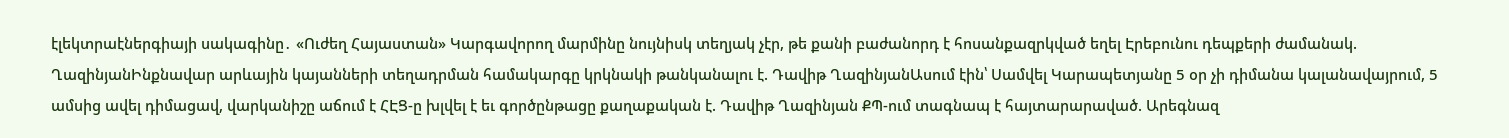էլեկտրաէներգիայի սակագինը․ «Ուժեղ Հայաստան» Կարգավորող մարմինը նույնիսկ տեղյակ չէր, թե քանի բաժանորդ է հոսանքազրկված եղել Էրեբունու դեպքերի ժամանակ. ՂազինյանԻնքնավար արևային կայանների տեղադրման համակարգը կրկնակի թանկանալու է. Դավիթ ՂազինյանԱսում էին՝ Սամվել Կարապետյանը 5 օր չի դիմանա կալանավայրում, 5 ամսից ավել դիմացավ, վարկանիշը աճում է ՀԷՑ-ը խլվել է եւ գործընթացը քաղաքական է. Դավիթ Ղազինյան ՔՊ-ում տագնապ է հայտարարաված. Արեգնազ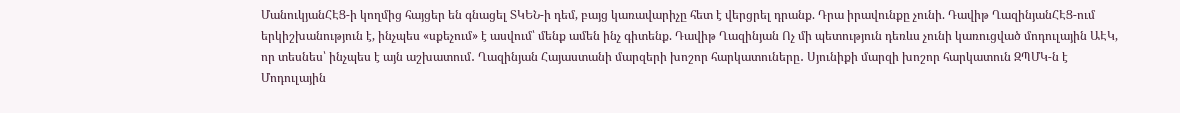ՄանուկյանՀԷՑ-ի կողմից հայցեր են գնացել ՏԿԵՆ-ի դեմ, բայց կառավարիչը հետ է վերցրել դրանք. Դրա իրավունքը չունի. Դավիթ ՂազինյանՀԷՑ-ում երկիշխանություն է, ինչպես «սքեչում» է ասվում՝ մենք ամեն ինչ գիտենք. Դավիթ Ղազինյան Ոչ մի պետություն դեռևս չունի կառուցված մոդուլային ԱԷԿ, որ տեսնես՝ ինչպես է այն աշխատում․ Ղազինյան Հայաստանի մարզերի խոշոր հարկատուները․ Սյունիքի մարզի խոշոր հարկատուն ԶՊՄԿ-ն է Մոդուլային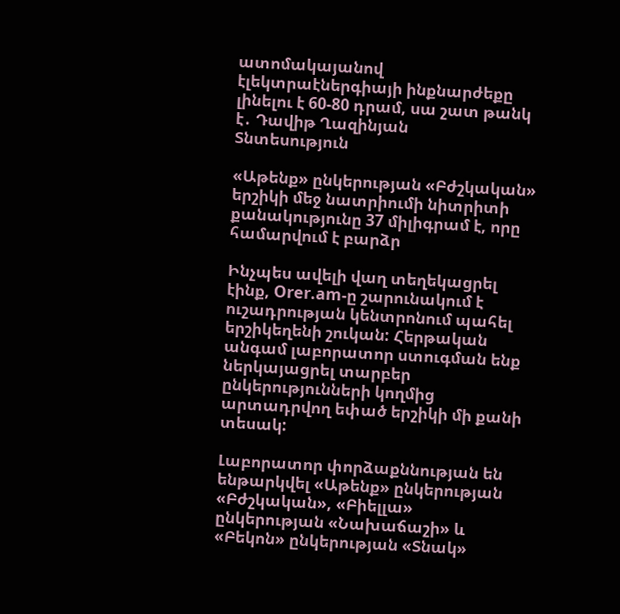ատոմակայանով էլեկտրաէներգիայի ինքնարժեքը լինելու է 60-80 դրամ, սա շատ թանկ է․ Դավիթ Ղազինյան
Տնտեսություն

«Աթենք» ընկերության «Բժշկական» երշիկի մեջ նատրիումի նիտրիտի քանակությունը 37 միլիգրամ է, որը համարվում է բարձր

Ինչպես ավելի վաղ տեղեկացրել էինք, Orer.am-ը շարունակում է ուշադրության կենտրոնում պահել երշիկեղենի շուկան: Հերթական անգամ լաբորատոր ստուգման ենք ներկայացրել տարբեր ընկերությունների կողմից արտադրվող եփած երշիկի մի քանի տեսակ:

Լաբորատոր փորձաքննության են ենթարկվել «Աթենք» ընկերության «Բժշկական», «Բիելլա» ընկերության «Նախաճաշի» և «Բեկոն» ընկերության «Տնակ»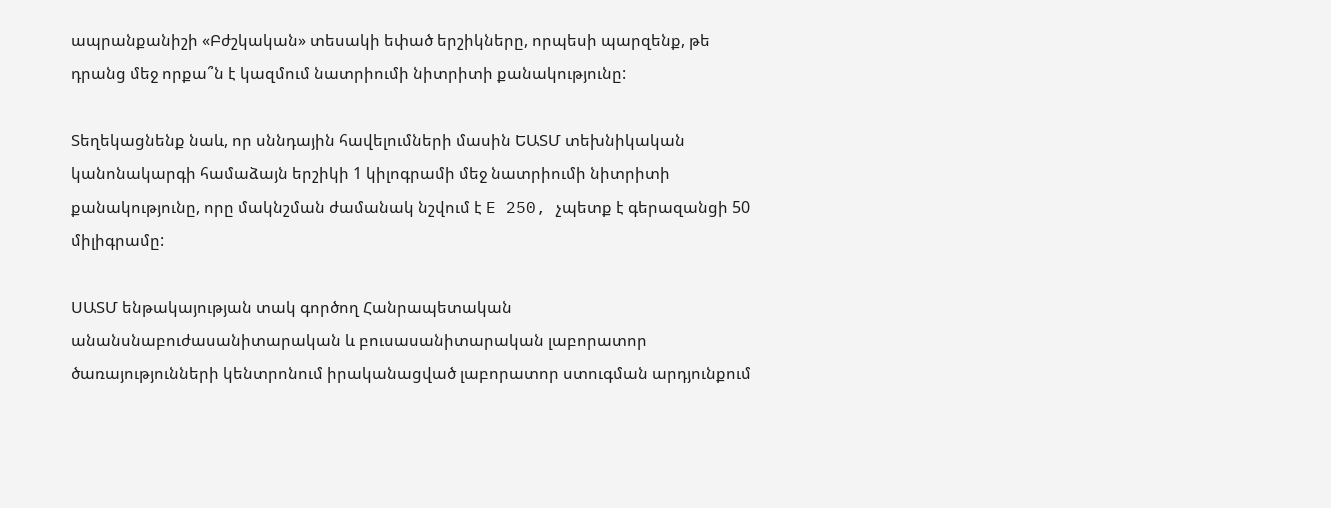ապրանքանիշի «Բժշկական» տեսակի եփած երշիկները, որպեսի պարզենք, թե դրանց մեջ որքա՞ն է կազմում նատրիումի նիտրիտի քանակությունը:

Տեղեկացնենք նաև, որ սննդային հավելումների մասին ԵԱՏՄ տեխնիկական կանոնակարգի համաձայն երշիկի 1 կիլոգրամի մեջ նատրիումի նիտրիտի քանակությունը, որը մակնշման ժամանակ նշվում է E 250, չպետք է գերազանցի 50 միլիգրամը:

ՍԱՏՄ ենթակայության տակ գործող Հանրապետական անանսնաբուժասանիտարական և բուսասանիտարական լաբորատոր ծառայությունների կենտրոնում իրականացված լաբորատոր ստուգման արդյունքում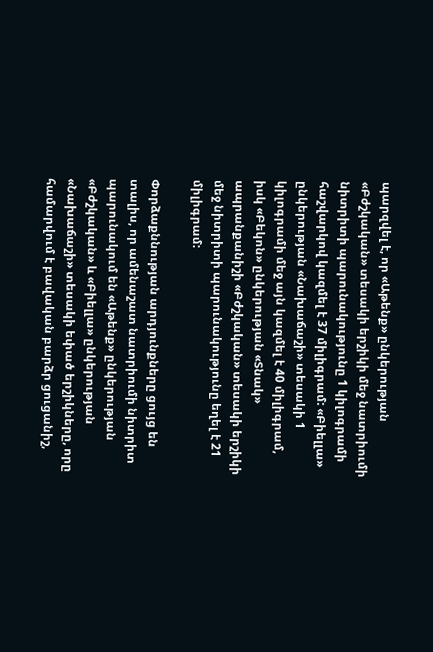պարզվել է, որ «Աթենք» ընկերության «Բժշկական» տեսակի երշիկի մեջ նատրիումի նիտրիտի պարունակությունը 1 կիլոգրամի հաշվարկով կազմել է 37 միլիգրամ: «Բիելլա» ընկերության «Նախաճաշի» տեսակի 1 կիլոգրամի մեջ այն կազմել է 40 միլիգրամ, իսկ «Բեկոն» ընկերության «Տնակ» ապրանքանիշի «Բժշկական» տեսակի երշիկի մեջ նիտրիտի պարունակությունը եղել է 21 միլիգրամ:

Փորձաքննության արդյունքները ցույց են տալիս, որ ամենաշատ նատրիումի նիտրիտ պարունակում են «Աթենք» ընկերության «Բժշկական» և «Բիելլա» ընկերության «Նախաճաշի» տեսակի եփած երշիկները, որը համարվում է բավական բարձր ցուցանիշ,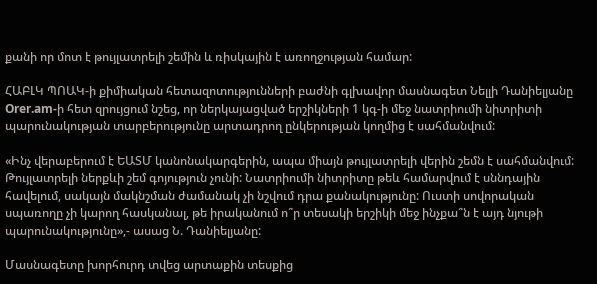քանի որ մոտ է թույլատրելի շեմին և ռիսկային է առողջության համար:

ՀԱԲԼԿ ՊՈԱԿ-ի քիմիական հետազոտությունների բաժնի գլխավոր մասնագետ Նելլի Դանիելյանը Orer.am-ի հետ զրույցում նշեց, որ ներկայացված երշիկների 1 կգ-ի մեջ նատրիումի նիտրիտի պարունակության տարբերությունը արտադրող ընկերության կողմից է սահմանվում:

«Ինչ վերաբերում է ԵԱՏՄ կանոնակարգերին, ապա միայն թույլատրելի վերին շեմն է սահմանվում: Թույլատրելի ներքևի շեմ գոյություն չունի: Նատրիումի նիտրիտը թեև համարվում է սննդային հավելում, սակայն մակնշման ժամանակ չի նշվում դրա քանակությունը: Ուստի սովորական սպառողը չի կարող հասկանալ, թե իրականում ո՞ր տեսակի երշիկի մեջ ինչքա՞ն է այդ նյութի պարունակությունը»,- ասաց Ն. Դանիելյանը:

Մասնագետը խորհուրդ տվեց արտաքին տեսքից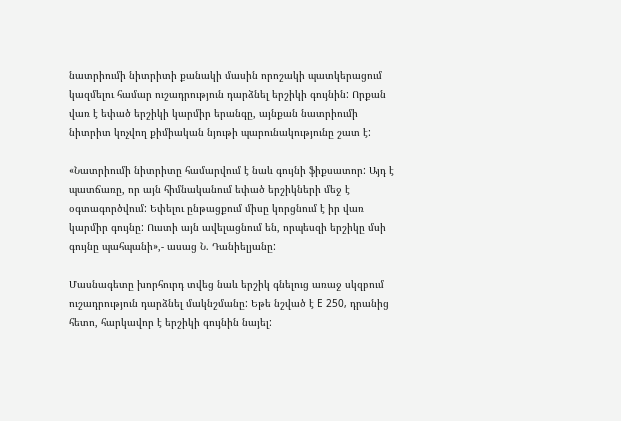նատրիումի նիտրիտի քանակի մասին որոշակի պատկերացում կազմելու համար ուշադրություն դարձնել երշիկի գույնին: Որքան վառ է եփած երշիկի կարմիր երանգը, այնքան նատրիումի նիտրիտ կոչվող քիմիական նյութի պարունակությունը շատ է:

«Նատրիումի նիտրիտը համարվում է նաև գույնի ֆիքսատոր: Այդ է պատճառը, որ այն հիմնականում եփած երշիկների մեջ է օգտագործվում: Եփելու ընթացքում միսը կորցնում է իր վառ կարմիր գույնը: Ուստի այն ավելացնում են, որպեսզի երշիկը մսի գույնը պահպանի»,- ասաց Ն. Դանիելյանը:

Մասնագետը խորհուրդ տվեց նաև երշիկ գնելուց առաջ սկզբում ուշադրություն դարձնել մակնշմանը: Եթե նշված է E 250, դրանից հետո, հարկավոր է երշիկի գույնին նայել: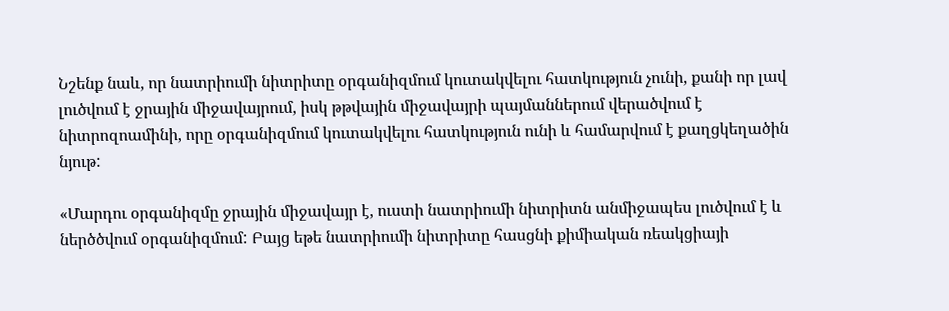Նշենք նաև, որ նատրիումի նիտրիտը օրգանիզմում կուտակվելու հատկություն չունի, քանի որ լավ լուծվում է ջրային միջավայրում, իսկ թթվային միջավայրի պայմաններում վերածվում է նիտրոզոամինի, որը օրգանիզմում կուտակվելու հատկություն ունի և համարվում է քաղցկեղածին նյութ:

«Մարդու օրգանիզմը ջրային միջավայր է, ուստի նատրիումի նիտրիտն անմիջապես լուծվում է և ներծծվում օրգանիզմում: Բայց եթե նատրիումի նիտրիտը հասցնի քիմիական ռեակցիայի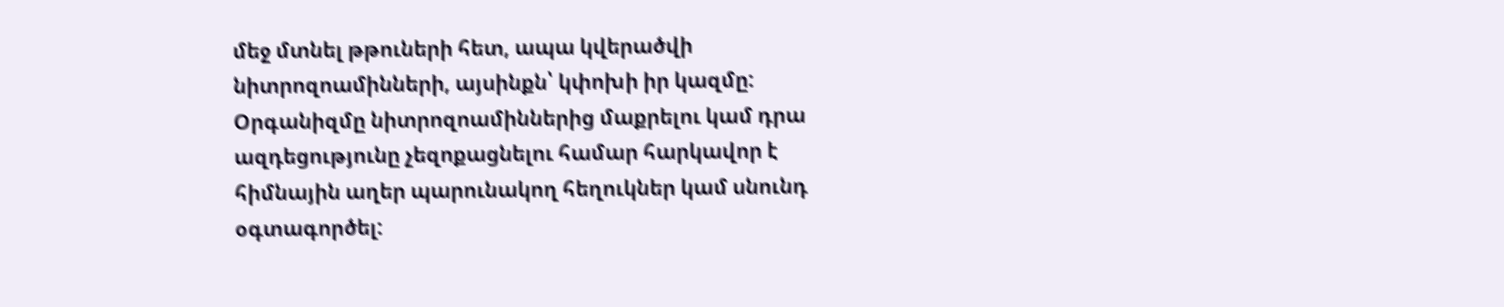մեջ մտնել թթուների հետ, ապա կվերածվի նիտրոզոամինների, այսինքն՝ կփոխի իր կազմը: Օրգանիզմը նիտրոզոամիններից մաքրելու կամ դրա ազդեցությունը չեզոքացնելու համար հարկավոր է հիմնային աղեր պարունակող հեղուկներ կամ սնունդ օգտագործել: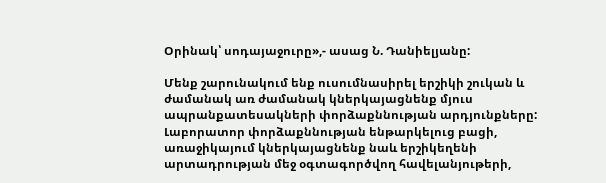Օրինակ՝ սոդայաջուրը»,- ասաց Ն. Դանիելյանը:

Մենք շարունակում ենք ուսումնասիրել երշիկի շուկան և ժամանակ առ ժամանակ կներկայացնենք մյուս ապրանքատեսակների փորձաքննության արդյունքները: Լաբորատոր փորձաքննության ենթարկելուց բացի, առաջիկայում կներկայացնենք նաև երշիկեղենի արտադրության մեջ օգտագործվող հավելանյութերի,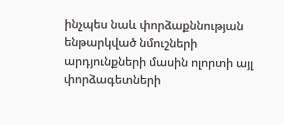ինչպես նաև փորձաքննության ենթարկված նմուշների արդյունքների մասին ոլորտի այլ փորձագետների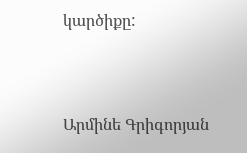կարծիքը:



Արմինե Գրիգորյան